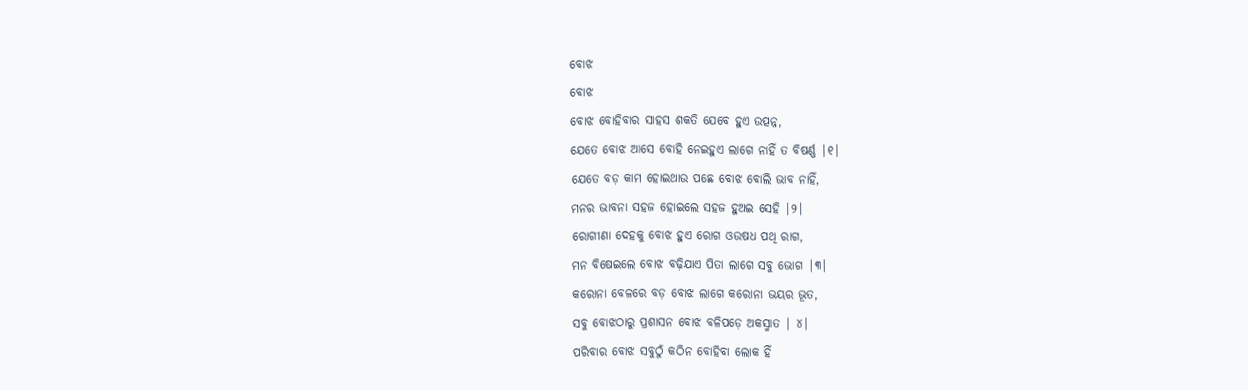ବୋଝ
ବୋଝ
ବୋଝ ବୋହିବାର ସାହସ ଶକତି ଯେବେ ହୁଏ ଉତ୍ପନ୍ନ,
ଯେତେ ବୋଝ ଆସେ ବୋହି ନେଇହୁଏ ଲାଗେ ନାହିଁ ତ ବିଷର୍ଣ୍ଣ |୧|
ଯେତେ ବଡ଼ କାମ ହୋଇଥାଉ ପଛେ ବୋଝ ବୋଲି ଭାବ ନାହିଁ,
ମନର ଭାବନା ସହଜ ହୋଇଲେ ସହଜ ହୁଅଇ ସେହି |୨|
ରୋଗୀଣା ଦେହକୁ ବୋଝ ହୁଏ ରୋଗ ଓଉଷଧ ପଥି ରାଗ,
ମନ ବିଷେଇଲେ ବୋଝ ବଢ଼ିଯାଏ ପିତା ଲାଗେ ସବୁ ଭୋଗ |୩|
କରୋନା ବେଳରେ ବଡ଼ ବୋଝ ଲାଗେ କରୋନା ଭୟର ଭୂତ,
ସବୁ ବୋଝଠାରୁ ପ୍ରଶାସନ ବୋଝ ବଳିପଡ଼େ ଅକସ୍ମାତ | ୪|
ପରିବାର ବୋଝ ସବୁଠୁଁ କଠିନ ବୋହିବା ଲୋକ ହିଁ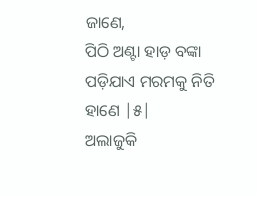ଜାଣେ,
ପିଠି ଅଣ୍ଟା ହାଡ଼ ବଙ୍କା ପଡ଼ିଯାଏ ମରମକୁ ନିତି ହାଣେ |୫|
ଅଲାଜୁକି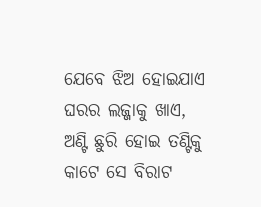ଯେବେ ଝିଅ ହୋଇଯାଏ ଘରର ଲଜ୍ଜାକୁ ଖାଏ,
ଅଣ୍ଟି ଛୁରି ହୋଇ ତଣ୍ଟିକୁ କାଟେ ସେ ବିରାଟ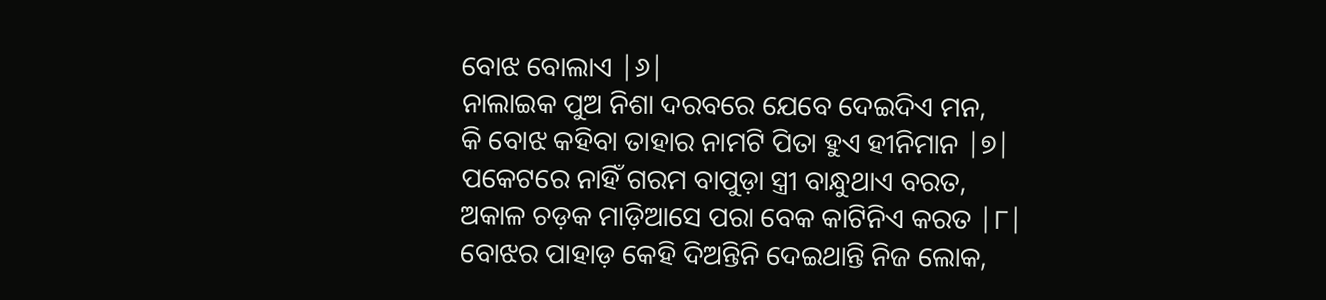ବୋଝ ବୋଲାଏ |୬|
ନାଲାଇକ ପୁଅ ନିଶା ଦରବରେ ଯେବେ ଦେଇଦିଏ ମନ,
କି ବୋଝ କହିବା ତାହାର ନାମଟି ପିତା ହୁଏ ହୀନିମାନ |୭|
ପକେଟରେ ନାହିଁ ଗରମ ବାପୁଡ଼ା ସ୍ତ୍ରୀ ବାନ୍ଧୁଥାଏ ବରତ,
ଅକାଳ ଚଡ଼କ ମାଡ଼ିଆସେ ପରା ବେକ କାଟିନିଏ କରତ |୮|
ବୋଝର ପାହାଡ଼ କେହି ଦିଅନ୍ତିନି ଦେଇଥାନ୍ତି ନିଜ ଲୋକ,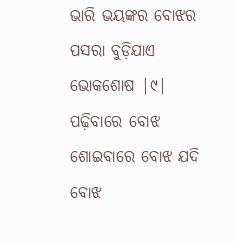ଭାରି ଭୟଙ୍କର ବୋଝର ପସରା ବୁଡ଼ିଯାଏ ଭୋକଶୋଷ |୯|
ପଢ଼ିବାରେ ବୋଝ ଶୋଇବାରେ ବୋଝ ଯଦି ବୋଝ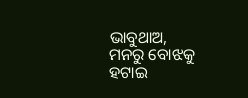ଭାବୁଥାଅ,
ମନରୁ ବୋଝକୁ ହଟାଇ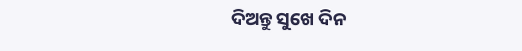ଦିଅନ୍ତୁ ସୁଖେ ଦିନ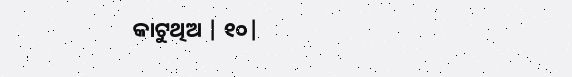କାଟୁଥିଅ | ୧୦|